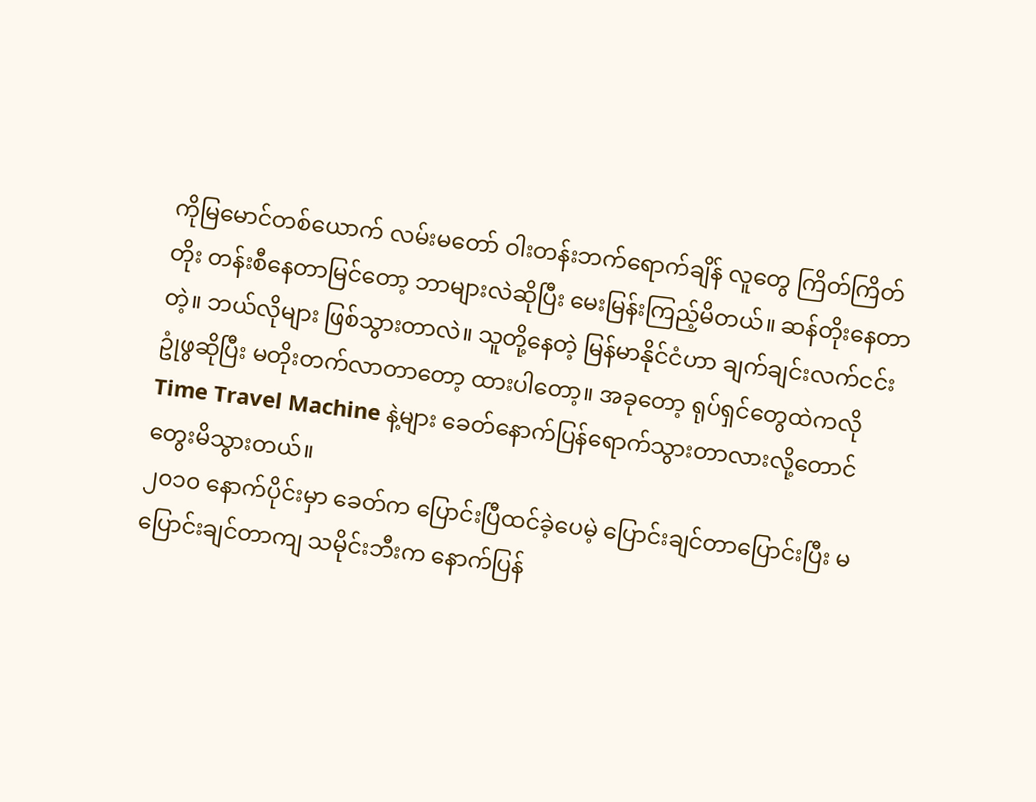ကိုမြမောင်တစ်ယောက် လမ်းမတော် ဝါးတန်းဘက်ရောက်ချိန် လူတွေ ကြိတ်ကြိတ်တိုး တန်းစီနေတာမြင်တော့ ဘာများလဲဆိုပြီး မေးမြန်းကြည့်မိတယ်။ ဆန်တိုးနေတာတဲ့။ ဘယ်လိုများ ဖြစ်သွားတာလဲ။ သူတို့နေတဲ့ မြန်မာနိုင်ငံဟာ ချက်ချင်းလက်ငင်း ဥုံဖွဆိုပြီး မတိုးတက်လာတာတော့ ထားပါတော့။ အခုတော့ ရုပ်ရှင်တွေထဲကလို Time Travel Machine နဲ့များ ခေတ်နောက်ပြန်ရောက်သွားတာလားလို့တောင် တွေးမိသွားတယ်။
၂၀၁၀ နောက်ပိုင်းမှာ ခေတ်က ပြောင်းပြီထင်ခဲ့ပေမဲ့ ပြောင်းချင်တာပြောင်းပြီး မပြောင်းချင်တာကျ သမိုင်းဘီးက နောက်ပြန်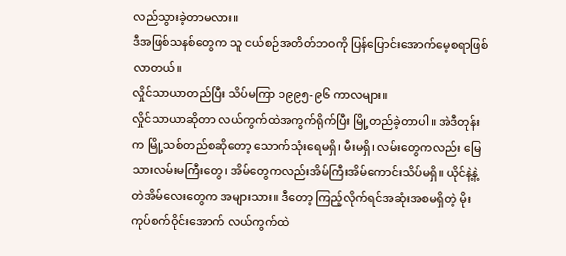လည်သွားခဲ့တာမလား။
ဒီအဖြစ်သနစ်တွေက သူ ငယ်စဉ်အတိတ်ဘဝကို ပြန်ပြောင်းအောက်မေ့စရာဖြစ်လာတယ်။
လှိုင်သာယာတည်ပြီး သိပ်မကြာ ၁၉၉၅-၉၆ ကာလများ။
လှိုင်သာယာဆိုတာ လယ်ကွက်ထဲအကွက်ရိုက်ပြီး မြို့တည်ခဲ့တာပါ။ အဲဒီတုန်းက မြို့သစ်တည်စဆိုတော့ သောက်သုံးရေမရှိ၊ မီးမရှိ၊ လမ်းတွေကလည်း မြေသားလမ်းမကြီးတွေ၊ အိမ်တွေကလည်းအိမ်ကြီးအိမ်ကောင်းသိပ်မရှိ။ ယိုင်နဲ့နဲ့ တဲအိမ်လေးတွေက အများသား။ ဒီတော့ ကြည့်လိုက်ရင်အဆုံးအစမရှိတဲ့ မိုးကုပ်စက်ဝိုင်းအောက် လယ်ကွက်ထဲ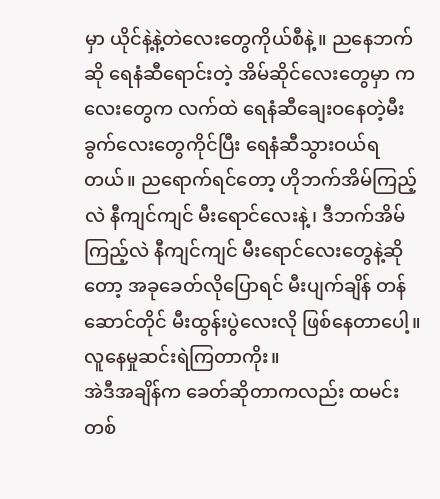မှာ ယိုင်နဲ့နဲ့တဲလေးတွေကိုယ်စီနဲ့။ ညနေဘက်ဆို ရေနံဆီရောင်းတဲ့ အိမ်ဆိုင်လေးတွေမှာ ကလေးတွေက လက်ထဲ ရေနံဆီချေးဝနေတဲ့မီးခွက်လေးတွေကိုင်ပြီး ရေနံဆီသွားဝယ်ရတယ်။ ညရောက်ရင်တော့ ဟိုဘက်အိမ်ကြည့်လဲ နီကျင်ကျင် မီးရောင်လေးနဲ့၊ ဒီဘက်အိမ်ကြည့်လဲ နီကျင်ကျင် မီးရောင်လေးတွေနဲ့ဆိုတော့ အခုခေတ်လိုပြောရင် မီးပျက်ချိန် တန်ဆောင်တိုင် မီးထွန်းပွဲလေးလို ဖြစ်နေတာပေါ့။ လူနေမှုဆင်းရဲကြတာကိုး။
အဲဒီအချိန်က ခေတ်ဆိုတာကလည်း ထမင်းတစ်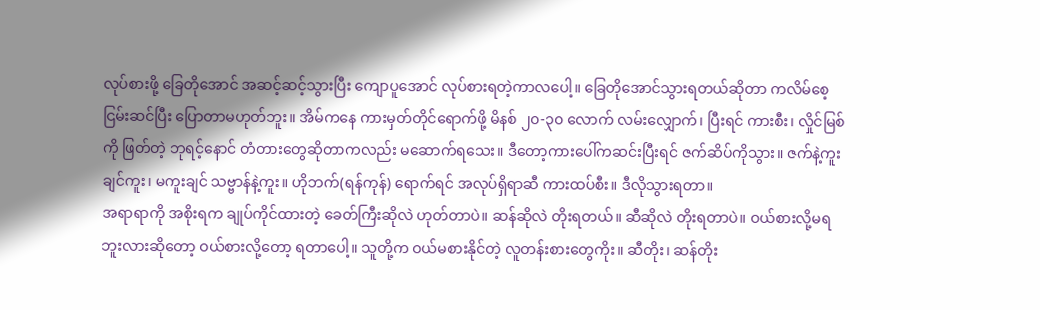လုပ်စားဖို့ ခြေတိုအောင် အဆင့်ဆင့်သွားပြီး ကျောပူအောင် လုပ်စားရတဲ့ကာလပေါ့။ ခြေတိုအောင်သွားရတယ်ဆိုတာ ကလိမ်စေ့ ငြမ်းဆင်ပြီး ပြောတာမဟုတ်ဘူး။ အိမ်ကနေ ကားမှတ်တိုင်ရောက်ဖို့ မိနစ် ၂၀-၃၀ လောက် လမ်းလျှောက်၊ ပြီးရင် ကားစီး၊ လှိုင်မြစ်ကို ဖြတ်တဲ့ ဘုရင့်နောင် တံတားတွေဆိုတာကလည်း မဆောက်ရသေး။ ဒီတော့ကားပေါ်ကဆင်းပြီးရင် ဇက်ဆိပ်ကိုသွား။ ဇက်နဲ့ကူးချင်ကူး၊ မကူးချင် သဗ္ဗာန်နဲ့ကူး။ ဟိုဘက်(ရန်ကုန်) ရောက်ရင် အလုပ်ရှိရာဆီ ကားထပ်စီး။ ဒီလိုသွားရတာ။
အရာရာကို အစိုးရက ချုပ်ကိုင်ထားတဲ့ ခေတ်ကြီးဆိုလဲ ဟုတ်တာပဲ။ ဆန်ဆိုလဲ တိုးရတယ်။ ဆီဆိုလဲ တိုးရတာပဲ။ ဝယ်စားလို့မရဘူးလားဆိုတော့ ဝယ်စားလို့တော့ ရတာပေါ့။ သူတို့က ဝယ်မစားနိုင်တဲ့ လူတန်းစားတွေကိုး။ ဆီတိုး၊ ဆန်တိုး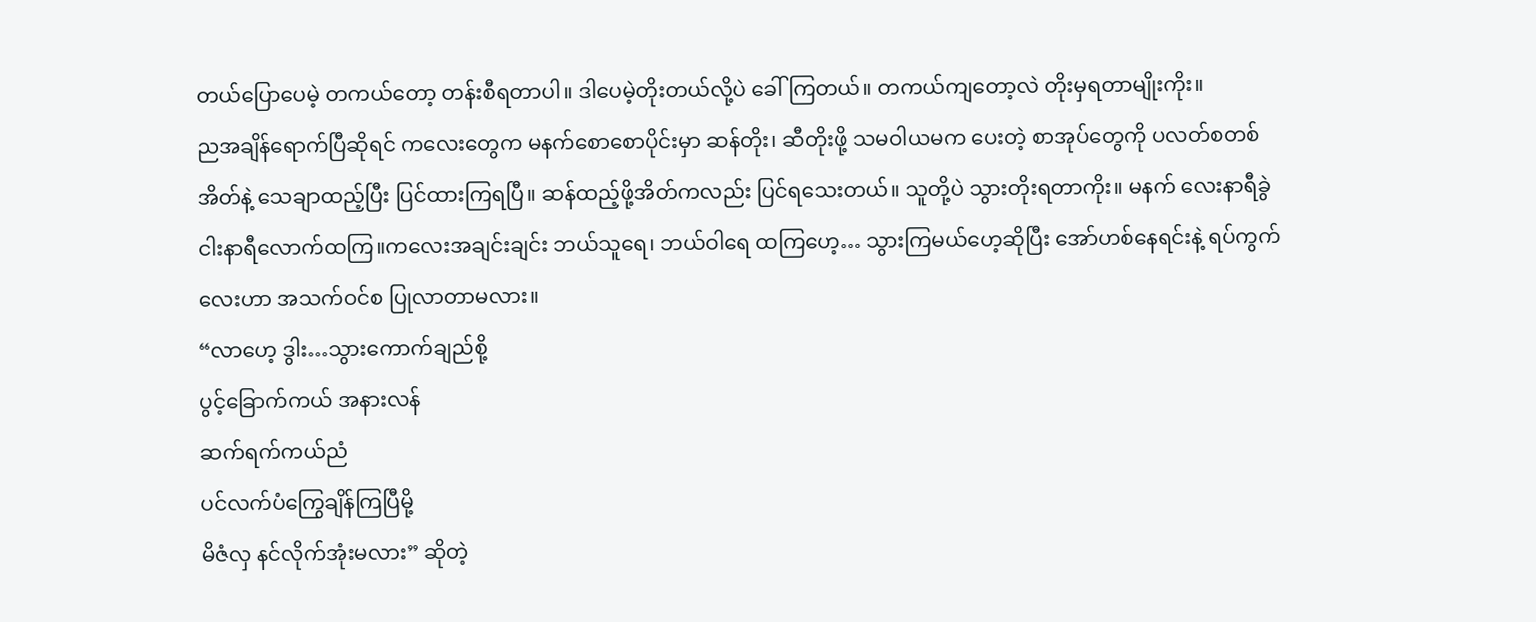တယ်ပြောပေမဲ့ တကယ်တော့ တန်းစီရတာပါ။ ဒါပေမဲ့တိုးတယ်လို့ပဲ ခေါ်ကြတယ်။ တကယ်ကျတော့လဲ တိုးမှရတာမျိုးကိုး။
ညအချိန်ရောက်ပြီဆိုရင် ကလေးတွေက မနက်စောစောပိုင်းမှာ ဆန်တိုး၊ ဆီတိုးဖို့ သမဝါယမက ပေးတဲ့ စာအုပ်တွေကို ပလတ်စတစ်အိတ်နဲ့ သေချာထည့်ပြီး ပြင်ထားကြရပြီ။ ဆန်ထည့်ဖို့အိတ်ကလည်း ပြင်ရသေးတယ်။ သူတို့ပဲ သွားတိုးရတာကိုး။ မနက် လေးနာရီခွဲ ငါးနာရီလောက်ထကြ။ကလေးအချင်းချင်း ဘယ်သူရေ၊ ဘယ်ဝါရေ ထကြဟေ့… သွားကြမယ်ဟေ့ဆိုပြီး အော်ဟစ်နေရင်းနဲ့ ရပ်ကွက်လေးဟာ အသက်ဝင်စ ပြုလာတာမလား။
“လာဟေ့ ဒွါး…သွားကောက်ချည်စို့
ပွင့်ခြောက်ကယ် အနားလန်
ဆက်ရက်ကယ်ညံ
ပင်လက်ပံကြွေချိန်ကြပြီမို့
မိဇံလှ နင်လိုက်အုံးမလား” ဆိုတဲ့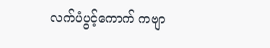လက်ပံပွင့်ကောက် ကဗျာ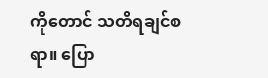ကိုတောင် သတိရချင်စရာ။ ပြော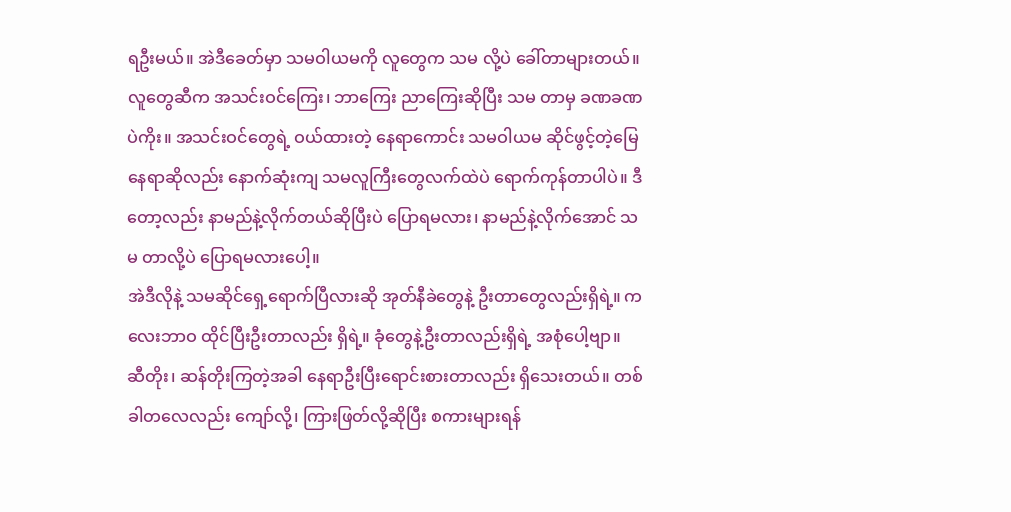ရဦးမယ်။ အဲဒီခေတ်မှာ သမဝါယမကို လူတွေက သမ လို့ပဲ ခေါ်တာများတယ်။ လူတွေဆီက အသင်းဝင်ကြေး၊ ဘာကြေး ညာကြေးဆိုပြီး သမ တာမှ ခဏခဏပဲကိုး။ အသင်းဝင်တွေရဲ့ ဝယ်ထားတဲ့ နေရာကောင်း သမဝါယမ ဆိုင်ဖွင့်တဲ့မြေနေရာဆိုလည်း နောက်ဆုံးကျ သမလူကြီးတွေလက်ထဲပဲ ရောက်ကုန်တာပါပဲ။ ဒီတော့လည်း နာမည်နဲ့လိုက်တယ်ဆိုပြီးပဲ ပြောရမလား၊ နာမည်နဲ့လိုက်အောင် သမ တာလို့ပဲ ပြောရမလားပေါ့။
အဲဒီလိုနဲ့ သမဆိုင်ရှေ့ရောက်ပြီလားဆို အုတ်နီခဲတွေနဲ့ ဦးတာတွေလည်းရှိရဲ့။ ကလေးဘာဝ ထိုင်ပြီးဦးတာလည်း ရှိရဲ့။ ခုံတွေနဲ့ဦးတာလည်းရှိရဲ့ အစုံပေါ့ဗျာ။ ဆီတိုး၊ ဆန်တိုးကြတဲ့အခါ နေရာဦးပြီးရောင်းစားတာလည်း ရှိသေးတယ်။ တစ်ခါတလေလည်း ကျော်လို့၊ ကြားဖြတ်လို့ဆိုပြီး စကားများရန်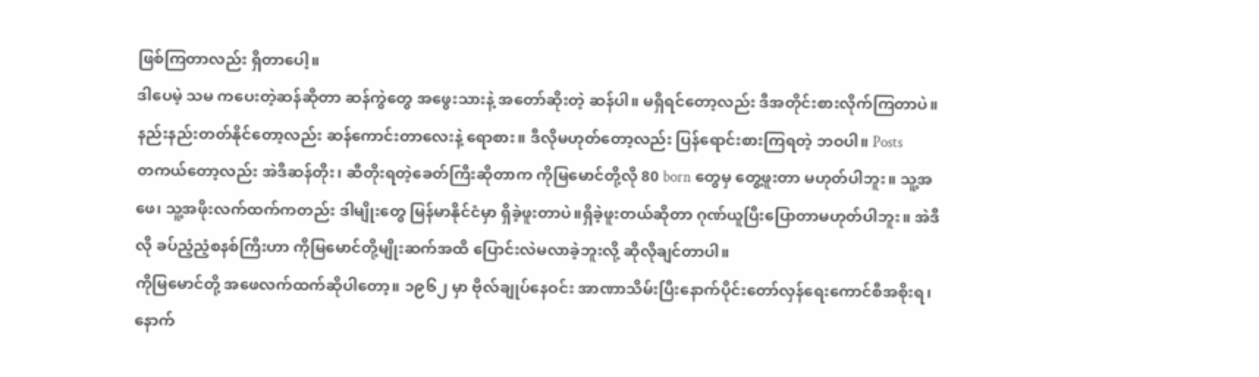ဖြစ်ကြတာလည်း ရှိတာပေါ့။
ဒါပေမဲ့ သမ ကပေးတဲ့ဆန်ဆိုတာ ဆန်ကွဲတွေ အဖွေးသားနဲ့ အတော်ဆိုးတဲ့ ဆန်ပါ။ မရှိရင်တော့လည်း ဒီအတိုင်းစားလိုက်ကြတာပဲ။ နည်းနည်းတတ်နိုင်တော့လည်း ဆန်ကောင်းတာလေးနဲ့ ရောစား။ ဒီလိုမဟုတ်တော့လည်း ပြန်ရောင်းစားကြရတဲ့ ဘဝပါ။ Posts
တကယ်တော့လည်း အဲဒီဆန်တိုး၊ ဆီတိုးရတဲ့ခေတ်ကြီးဆိုတာက ကိုမြမောင်တို့လို 80 born တွေမှ တွေ့ဖူးတာ မဟုတ်ပါဘူး။ သူ့အဖေ၊ သူ့အဖိုးလက်ထက်ကတည်း ဒါမျိုးတွေ မြန်မာနိုင်ငံမှာ ရှိခဲ့ဖူးတာပဲ။ရှိခဲ့ဖူးတယ်ဆိုတာ ဂုဏ်ယူပြီးပြောတာမဟုတ်ပါဘူး။ အဲဒီလို ခပ်ညံ့ညံ့စနစ်ကြီးဟာ ကိုမြမောင်တို့မျိုးဆက်အထိ ပြောင်းလဲမလာခဲ့ဘူးလို့ ဆိုလိုချင်တာပါ။
ကိုမြမောင်တို့ အဖေလက်ထက်ဆိုပါတော့။ ၁၉၆၂ မှာ ဗိုလ်ချုပ်နေဝင်း အာဏာသိမ်းပြီးနောက်ပိုင်းတော်လှန်ရေးကောင်စီအစိုးရ၊ နောက်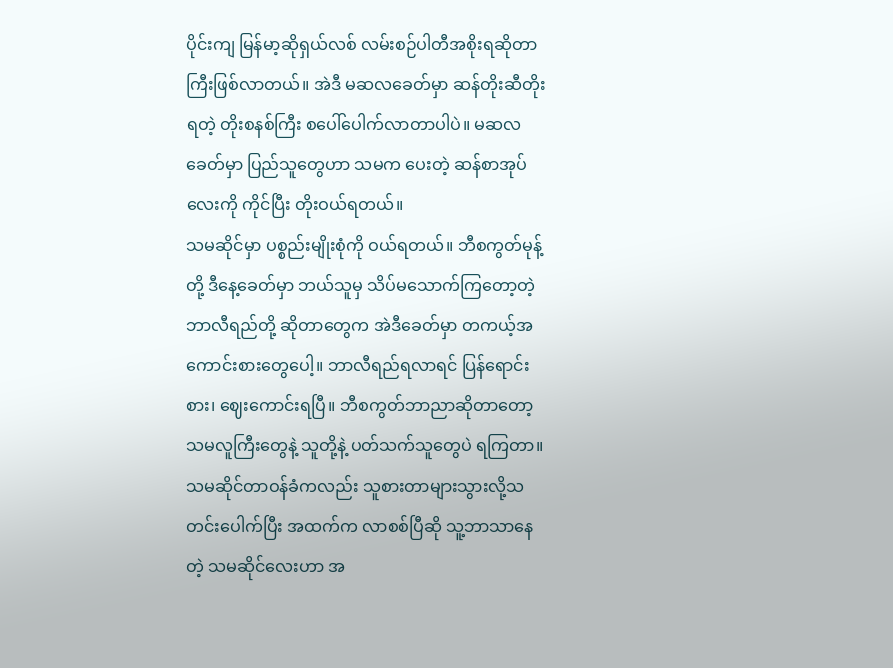ပိုင်းကျ မြန်မာ့ဆိုရှယ်လစ် လမ်းစဉ်ပါတီအစိုးရဆိုတာကြီးဖြစ်လာတယ်။ အဲဒီ မဆလခေတ်မှာ ဆန်တိုးဆီတိုးရတဲ့ တိုးစနစ်ကြီး စပေါ်ပေါက်လာတာပါပဲ။ မဆလခေတ်မှာ ပြည်သူတွေဟာ သမက ပေးတဲ့ ဆန်စာအုပ်လေးကို ကိုင်ပြီး တိုးဝယ်ရတယ်။
သမဆိုင်မှာ ပစ္စည်းမျိုးစုံကို ဝယ်ရတယ်။ ဘီစကွတ်မုန့်တို့ ဒီနေ့ခေတ်မှာ ဘယ်သူမှ သိပ်မသောက်ကြတော့တဲ့ ဘာလီရည်တို့ ဆိုတာတွေက အဲဒီခေတ်မှာ တကယ့်အကောင်းစားတွေပေါ့။ ဘာလီရည်ရလာရင် ပြန်ရောင်းစား၊ ဈေးကောင်းရပြီ။ ဘီစကွတ်ဘာညာဆိုတာတော့ သမလူကြီးတွေနဲ့ သူတို့နဲ့ ပတ်သက်သူတွေပဲ ရကြတာ။ သမဆိုင်တာဝန်ခံကလည်း သူစားတာများသွားလို့သတင်းပေါက်ပြီး အထက်က လာစစ်ပြီဆို သူ့ဘာသာနေတဲ့ သမဆိုင်လေးဟာ အ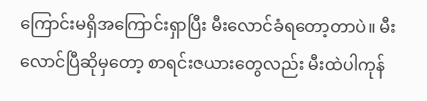ကြောင်းမရှိအကြောင်းရှာပြီး မီးလောင်ခံရတော့တာပဲ။ မီးလောင်ပြီဆိုမှတော့ စာရင်းဇယားတွေလည်း မီးထဲပါကုန်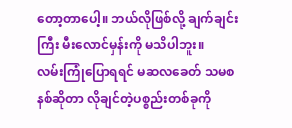တော့တာပေါ့။ ဘယ်လိုဖြစ်လို့ ချက်ချင်းကြီး မီးလောင်မှန်းကို မသိပါဘူး။
လမ်းကြုံပြောရရင် မဆလခေတ် သမစနစ်ဆိုတာ လိုချင်တဲ့ပစ္စည်းတစ်ခုကို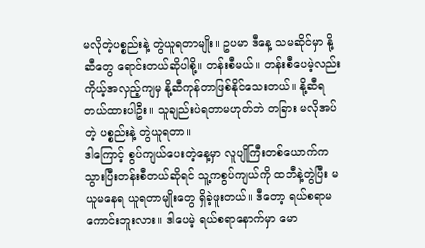မလိုတဲ့ပစ္စည်းနဲ့ တွဲယူရတာမျိုး။ ဥပမာ ဒီနေ့ သမဆိုင်မှာ နို့ဆီတွေ ရောင်းတယ်ဆိုပါစို့။ တန်းစီမယ်။ တန်းစီပေမဲ့လည်းကိုယ့်အလှည့်ကျမှ နို့ဆီကုန်တာဖြစ်နိုင်သေးတယ်။ နို့ဆီရတယ်ထားပါဦး။ သူချည်းပဲရတာမဟုတ်ဘဲ တခြား မလိုအပ်တဲ့ ပစ္စည်းနဲ့ တွဲယူရတာ။
ဒါကြောင့် စွပ်ကျယ်ပေးတဲ့နေ့မှာ လူပျိုကြီးတစ်ယောက်က သွားပြီးတန်းစီတယ်ဆိုရင် သူ့ကစွပ်ကျယ်ကို ထဘီနဲ့တွဲပြီး မယူမနေရ ယူရတာမျိုးတွေ ရှိခဲ့ဖူးတယ်။ ဒီတော့ ရယ်စရာမကောင်းဘူးလား။ ဒါပေမဲ့ ရယ်စရာနောက်မှာ မော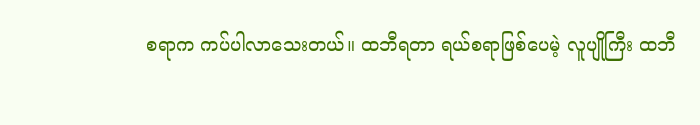စရာက ကပ်ပါလာသေးတယ်။ ထဘီရတာ ရယ်စရာဖြစ်ပေမဲ့ လူပျိုကြီး ထဘီ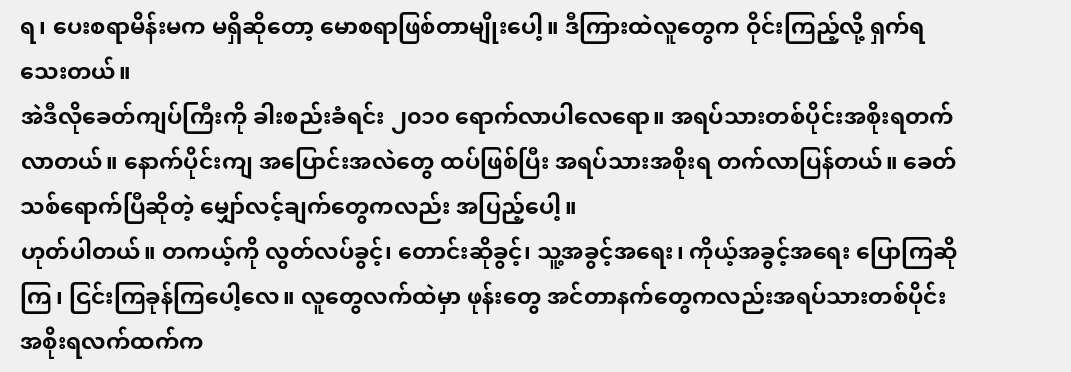ရ၊ ပေးစရာမိန်းမက မရှိဆိုတော့ မောစရာဖြစ်တာမျိုးပေါ့။ ဒီကြားထဲလူတွေက ဝိုင်းကြည့်လို့ ရှက်ရသေးတယ်။
အဲဒီလိုခေတ်ကျပ်ကြီးကို ခါးစည်းခံရင်း ၂၀၁၀ ရောက်လာပါလေရော။ အရပ်သားတစ်ပိုင်းအစိုးရတက်လာတယ်။ နောက်ပိုင်းကျ အပြောင်းအလဲတွေ ထပ်ဖြစ်ပြီး အရပ်သားအစိုးရ တက်လာပြန်တယ်။ ခေတ်သစ်ရောက်ပြီဆိုတဲ့ မျှော်လင့်ချက်တွေကလည်း အပြည့်ပေါ့။
ဟုတ်ပါတယ်။ တကယ့်ကို လွတ်လပ်ခွင့်၊ တောင်းဆိုခွင့်၊ သူ့အခွင့်အရေး၊ ကိုယ့်အခွင့်အရေး ပြောကြဆိုကြ၊ ငြင်းကြခုန်ကြပေါ့လေ။ လူတွေလက်ထဲမှာ ဖုန်းတွေ အင်တာနက်တွေကလည်းအရပ်သားတစ်ပိုင်း အစိုးရလက်ထက်က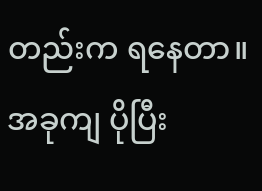တည်းက ရနေတာ။ အခုကျ ပိုပြီး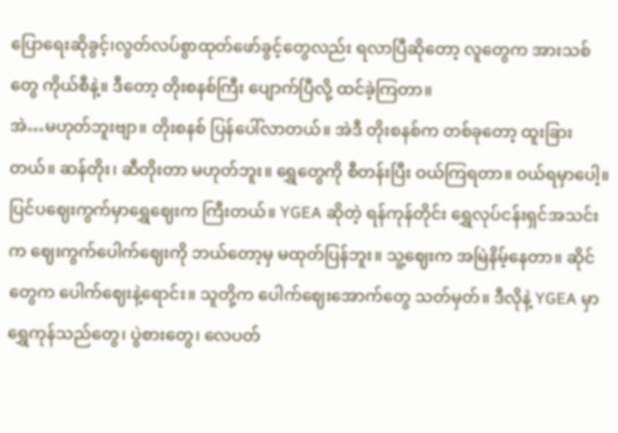ပြောရေးဆိုခွင့်၊လွတ်လပ်စွာထုတ်ဖော်ခွင့်တွေလည်း ရလာပြီဆိုတော့ လူတွေက အားသစ်တွေ ကိုယ်စီနဲ့။ ဒီတော့ တိုးစနစ်ကြီး ပျောက်ပြီလို့ ထင်ခဲ့ကြတာ။
အဲ…မဟုတ်ဘူးဗျာ။ တိုးစနစ် ပြန်ပေါ်လာတယ်။ အဲဒီ တိုးစနစ်က တစ်ခုတော့ ထူးခြားတယ်။ ဆန်တိုး၊ ဆီတိုးတာ မဟုတ်ဘူး။ ရွှေတွေကို စီတန်းပြီး ဝယ်ကြရတာ။ ဝယ်ရမှာပေါ့။ ပြင်ပဈေးကွက်မှာရွှေဈေးက ကြီးတယ်။ YGEA ဆိုတဲ့ ရန်ကုန်တိုင်း ရွှေလုပ်ငန်းရှင်အသင်းက ဈေးကွက်ပေါက်ဈေးကို ဘယ်တော့မှ မထုတ်ပြန်ဘူး။ သူ့ဈေးက အမြဲနိမ့်နေတာ။ ဆိုင်တွေက ပေါက်ဈေးနဲ့ရောင်း။ သူတို့က ပေါက်ဈေးအောက်တွေ သတ်မှတ်။ ဒီလိုနဲ့ YGEA မှာ ရွှေကုန်သည်တွေ၊ ပွဲစားတွေ၊ လေပတ်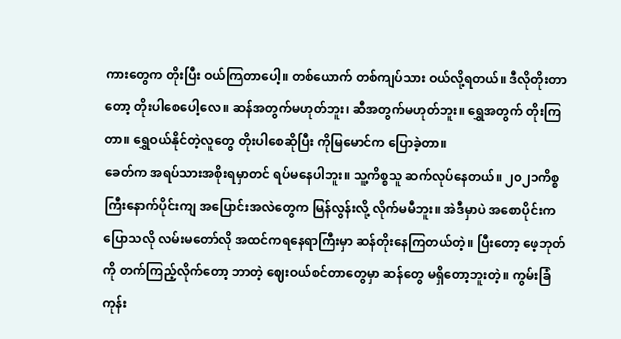ကားတွေက တိုးပြီး ဝယ်ကြတာပေါ့။ တစ်ယောက် တစ်ကျပ်သား ဝယ်လို့ရတယ်။ ဒီလိုတိုးတာတော့ တိုးပါစေပေါ့လေ။ ဆန်အတွက်မဟုတ်ဘူး၊ ဆီအတွက်မဟုတ်ဘူး။ ရွှေအတွက် တိုးကြတာ။ ရွှေဝယ်နိုင်တဲ့လူတွေ တိုးပါစေဆိုပြီး ကိုမြမောင်က ပြောခဲ့တာ။
ခေတ်က အရပ်သားအစိုးရမှာတင် ရပ်မနေပါဘူး။ သူ့ကိစ္စသူ ဆက်လုပ်နေတယ်။ ၂၀၂၁ကိစ္စကြီးနောက်ပိုင်းကျ အပြောင်းအလဲတွေက မြန်လွန်းလို့ လိုက်မမီဘူး။ အဲဒီမှာပဲ အစောပိုင်းက ပြောသလို လမ်းမတော်လို အထင်ကရနေရာကြီးမှာ ဆန်တိုးနေကြတယ်တဲ့။ ပြီးတော့ ဖေ့ဘုတ်ကို တက်ကြည့်လိုက်တော့ ဘာတဲ့ ဈေးဝယ်စင်တာတွေမှာ ဆန်တွေ မရှိတော့ဘူးတဲ့။ ကွမ်းခြံကုန်း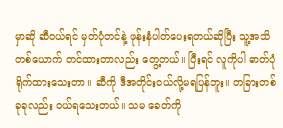မှာဆို ဆီဝယ်ရင် မှတ်ပုံတင်နဲ့ ဖုန်းနံပါတ်ပေးရတယ်ဆိုပြီး သူ့အသိတစ်ယောက် တင်ထားတာလည်း တွေ့တယ်။ ပြီးရင် လူကိုပါ ဓာတ်ပုံရိုက်ထားသေးတာ။ ဆီကို ဒီအတိုင်းဝယ်လို့မရပြန်ဘူး။ တခြားတစ်ခုခုလည်း ဝယ်ရသေးတယ်။ သမ ခေတ်ကို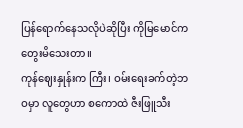ပြန်ရောက်နေသလိုပဲဆိုပြီး ကိုမြမောင်က တွေးမိသေးတာ။
ကုန်ဈေးနှုန်းက ကြီး၊ ဝမ်းရေးခက်တဲ့ဘဝမှာ လူတွေဟာ စကောထဲ ဇီးဖြူသီး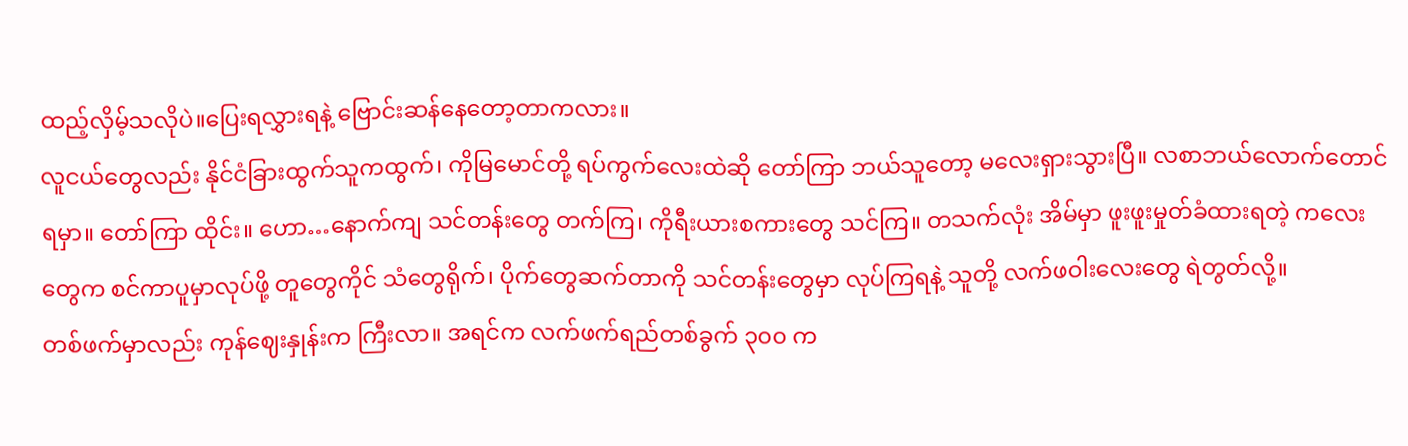ထည့်လှိမ့်သလိုပဲ။ပြေးရလွှားရနဲ့ ဗြောင်းဆန်နေတော့တာကလား။
လူငယ်တွေလည်း နိုင်ငံခြားထွက်သူကထွက်၊ ကိုမြမောင်တို့ ရပ်ကွက်လေးထဲဆို တော်ကြာ ဘယ်သူတော့ မလေးရှားသွားပြီ။ လစာဘယ်လောက်တောင်ရမှာ။ တော်ကြာ ထိုင်း။ ဟော…နောက်ကျ သင်တန်းတွေ တက်ကြ၊ ကိုရီးယားစကားတွေ သင်ကြ။ တသက်လုံး အိမ်မှာ ဖူးဖူးမှုတ်ခံထားရတဲ့ ကလေးတွေက စင်ကာပူမှာလုပ်ဖို့ တူတွေကိုင် သံတွေရိုက်၊ ပိုက်တွေဆက်တာကို သင်တန်းတွေမှာ လုပ်ကြရနဲ့ သူတို့ လက်ဖဝါးလေးတွေ ရဲတွတ်လို့။
တစ်ဖက်မှာလည်း ကုန်ဈေးနှုန်းက ကြီးလာ။ အရင်က လက်ဖက်ရည်တစ်ခွက် ၃၀၀ က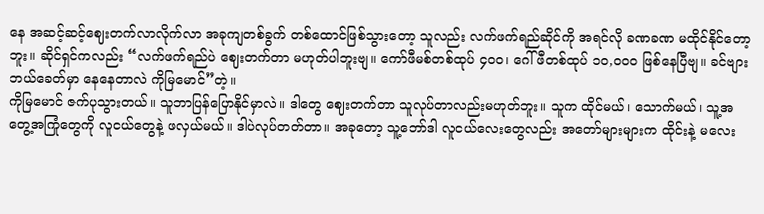နေ အဆင့်ဆင့်ဈေးတက်လာလိုက်လာ အခုကျတစ်ခွက် တစ်ထောင်ဖြစ်သွားတော့ သူလည်း လက်ဖက်ရည်ဆိုင်ကို အရင်လို ခဏခဏ မထိုင်နိုင်တော့ဘူး။ ဆိုင်ရှင်ကလည်း “လက်ဖက်ရည်ပဲ ဈေးတက်တာ မဟုတ်ပါဘူးဗျ။ ကော်ဖီမစ်တစ်ထုပ် ၄၀၀၊ ဂေါ်ဖီတစ်ထုပ် ၁၀,၀၀၀ ဖြစ်နေပြီဗျ။ ခင်ဗျား ဘယ်ခေတ်မှာ နေနေတာလဲ ကိုမြမောင်”တဲ့။
ကိုမြမောင် ဇက်ပုသွားတယ်။ သူဘာပြန်ပြောနိုင်မှာလဲ။ ဒါတွေ ဈေးတက်တာ သူလုပ်တာလည်းမဟုတ်ဘူး။ သူက ထိုင်မယ်၊ သောက်မယ်၊ သူ့အတွေ့အကြုံတွေကို လူငယ်တွေနဲ့ ဖလှယ်မယ်။ ဒါပဲလုပ်တတ်တာ။ အခုတော့ သူ့ဘော်ဒါ လူငယ်လေးတွေလည်း အတော်များများက ထိုင်းနဲ့ မလေး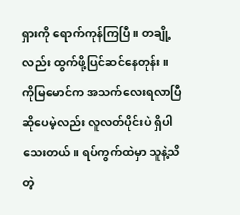ရှားကို ရောက်ကုန်ကြပြီ။ တချို့လည်း ထွက်ဖို့ပြင်ဆင်နေတုန်း။
ကိုမြမောင်က အသက်လေးရလာပြီဆိုပေမဲ့လည်း လူလတ်ပိုင်းပဲ ရှိပါသေးတယ်။ ရပ်ကွက်ထဲမှာ သူနဲ့သိတဲ့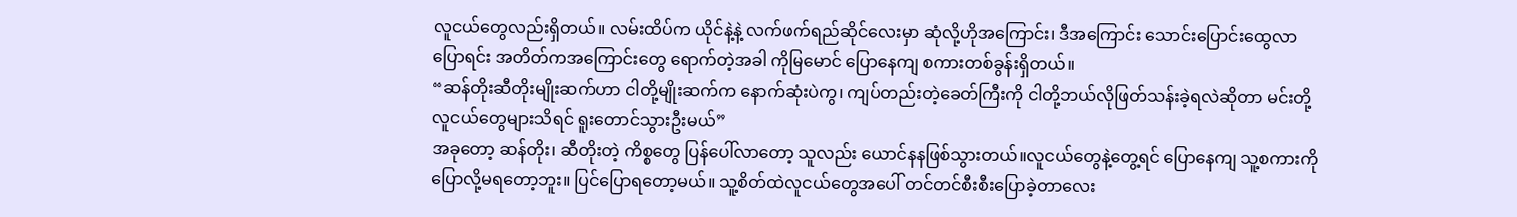လူငယ်တွေလည်းရှိတယ်။ လမ်းထိပ်က ယိုင်နဲ့နဲ့ လက်ဖက်ရည်ဆိုင်လေးမှာ ဆုံလို့ဟိုအကြောင်း၊ ဒီအကြောင်း သောင်းပြောင်းထွေလာပြောရင်း အတိတ်ကအကြောင်းတွေ ရောက်တဲ့အခါ ကိုမြမောင် ပြောနေကျ စကားတစ်ခွန်းရှိတယ်။
“ဆန်တိုးဆီတိုးမျိုးဆက်ဟာ ငါတို့မျိုးဆက်က နောက်ဆုံးပဲကွ၊ ကျပ်တည်းတဲ့ခေတ်ကြီးကို ငါတို့ဘယ်လိုဖြတ်သန်းခဲ့ရလဲဆိုတာ မင်းတို့လူငယ်တွေများသိရင် ရူးတောင်သွားဦးမယ်”
အခုတော့ ဆန်တိုး၊ ဆီတိုးတဲ့ ကိစ္စတွေ ပြန်ပေါ်လာတော့ သူလည်း ယောင်နနဖြစ်သွားတယ်။လူငယ်တွေနဲ့တွေ့ရင် ပြောနေကျ သူ့စကားကို ပြောလို့မရတော့ဘူး။ ပြင်ပြောရတော့မယ်။ သူ့စိတ်ထဲလူငယ်တွေအပေါ် တင်တင်စီးစီးပြောခဲ့တာလေး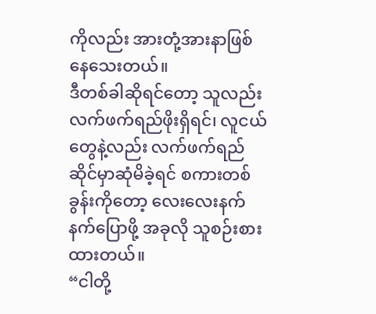ကိုလည်း အားတုံ့အားနာဖြစ်နေသေးတယ်။
ဒီတစ်ခါဆိုရင်တော့ သူလည်း လက်ဖက်ရည်ဖိုးရှိရင်၊ လူငယ်တွေနဲ့လည်း လက်ဖက်ရည်ဆိုင်မှာဆုံမိခဲ့ရင် စကားတစ်ခွန်းကိုတော့ လေးလေးနက်နက်ပြောဖို့ အခုလို သူစဉ်းစားထားတယ်။
“ငါတို့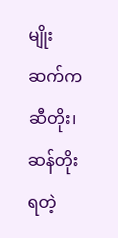မျိုးဆက်က ဆီတိုး၊ ဆန်တိုးရတဲ့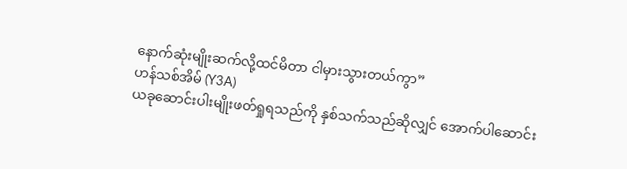နောက်ဆုံးမျိုးဆက်လို့ထင်မိတာ ငါမှားသွားတယ်ကွာ”
ဟန်သစ်အိမ် (Y3A)
ယခုဆောင်းပါးမျိုးဖတ်ရှုရသည်ကို နှစ်သက်သည်ဆိုလျှင် အောက်ပါဆောင်း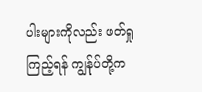ပါးများကိုလည်း ဖတ်ရှုကြည့်ရန် ကျွန်ုပ်တို့က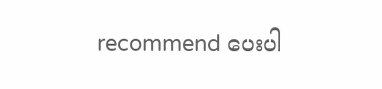recommend ပေးပါ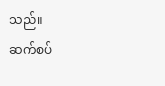သည်။
ဆက်စပ်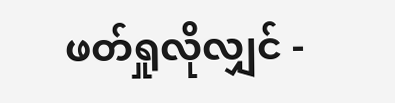ဖတ်ရှုလိုလျှင် -